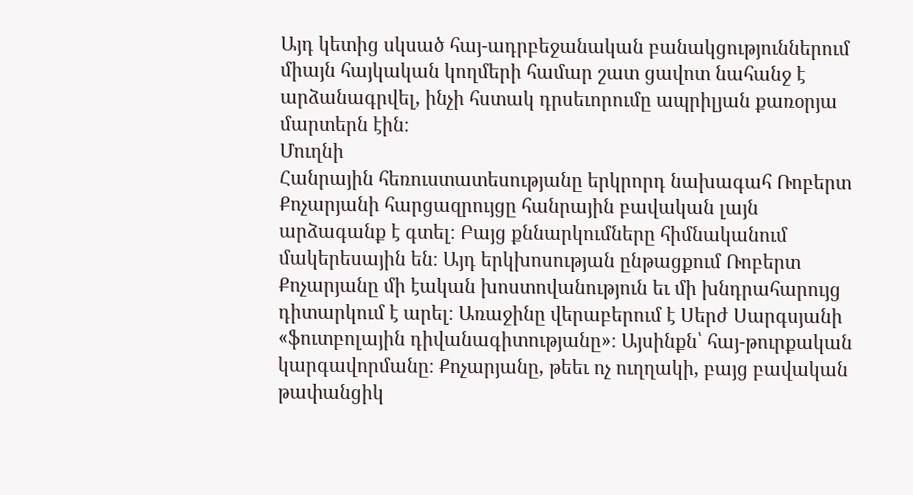Այդ կետից սկսած հայ-ադրբեջանական բանակցություններում միայն հայկական կողմերի համար շատ ցավոտ նահանջ է արձանագրվել, ինչի հստակ դրսեւորումը ապրիլյան քառօրյա մարտերն էին։
Մուղնի
Հանրային հեռուստատեսությանը երկրորդ նախագահ Ռոբերտ Քոչարյանի հարցազրույցը հանրային բավական լայն արձագանք է գտել։ Բայց քննարկումները հիմնականում մակերեսային են։ Այդ երկխոսության ընթացքում Ռոբերտ Քոչարյանը մի էական խոստովանություն եւ մի խնդրահարույց դիտարկում է արել։ Առաջինը վերաբերում է Սերժ Սարգսյանի «ֆուտբոլային դիվանագիտությանը»։ Այսինքն՝ հայ-թուրքական կարգավորմանը։ Քոչարյանը, թեեւ ոչ ուղղակի, բայց բավական թափանցիկ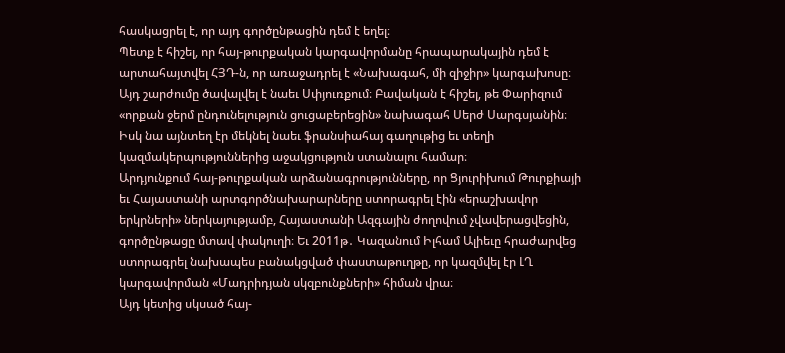հասկացրել է, որ այդ գործընթացին դեմ է եղել։
Պետք է հիշել, որ հայ-թուրքական կարգավորմանը հրապարակային դեմ է արտահայտվել ՀՅԴ‑ն, որ առաջադրել է «Նախագահ, մի զիջիր» կարգախոսը։ Այդ շարժումը ծավալվել է նաեւ Սփյուռքում։ Բավական է հիշել, թե Փարիզում «որքան ջերմ ընդունելություն ցուցաբերեցին» նախագահ Սերժ Սարգսյանին։ Իսկ նա այնտեղ էր մեկնել նաեւ ֆրանսիահայ գաղութից եւ տեղի կազմակերպություններից աջակցություն ստանալու համար։
Արդյունքում հայ-թուրքական արձանագրությունները, որ Ցյուրիխում Թուրքիայի եւ Հայաստանի արտգործնախարարները ստորագրել էին «երաշխավոր երկրների» ներկայությամբ, Հայաստանի Ազգային ժողովում չվավերացվեցին, գործընթացը մտավ փակուղի։ Եւ 2011թ․ Կազանում Իլհամ Ալիեւը հրաժարվեց ստորագրել նախապես բանակցված փաստաթուղթը, որ կազմվել էր ԼՂ կարգավորման «Մադրիդյան սկզբունքների» հիման վրա։
Այդ կետից սկսած հայ-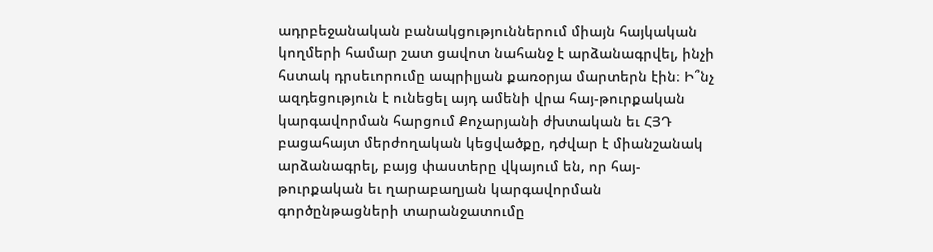ադրբեջանական բանակցություններում միայն հայկական կողմերի համար շատ ցավոտ նահանջ է արձանագրվել, ինչի հստակ դրսեւորումը ապրիլյան քառօրյա մարտերն էին։ Ի՞նչ ազդեցություն է ունեցել այդ ամենի վրա հայ-թուրքական կարգավորման հարցում Քոչարյանի ժխտական եւ ՀՅԴ բացահայտ մերժողական կեցվածքը, դժվար է միանշանակ արձանագրել, բայց փաստերը վկայում են, որ հայ-թուրքական եւ ղարաբաղյան կարգավորման գործընթացների տարանջատումը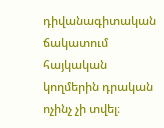դիվանագիտական ճակատում հայկական կողմերին դրական ոչինչ չի տվել։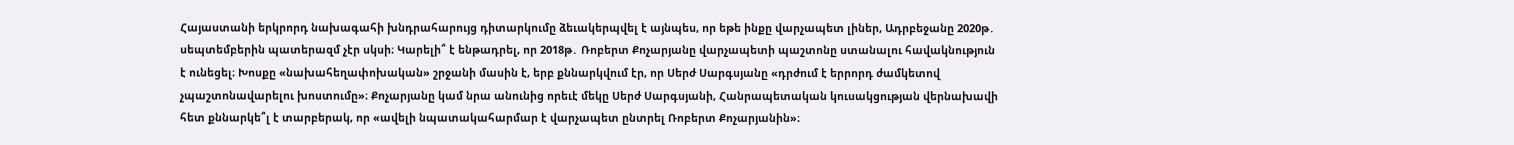Հայաստանի երկրորդ նախագահի խնդրահարույց դիտարկումը ձեւակերպվել է այնպես, որ եթե ինքը վարչապետ լիներ, Ադրբեջանը 2020թ․ սեպտեմբերին պատերազմ չէր սկսի։ Կարելի՞ է ենթադրել, որ 2018թ․ Ռոբերտ Քոչարյանը վարչապետի պաշտոնը ստանալու հավակնություն է ունեցել։ Խոսքը «նախահեղափոխական» շրջանի մասին է, երբ քննարկվում էր, որ Սերժ Սարգսյանը «դրժում է երրորդ ժամկետով չպաշտոնավարելու խոստումը»։ Քոչարյանը կամ նրա անունից որեւէ մեկը Սերժ Սարգսյանի, Հանրապետական կուսակցության վերնախավի հետ քննարկե՞լ է տարբերակ, որ «ավելի նպատակահարմար է վարչապետ ընտրել Ռոբերտ Քոչարյանին»։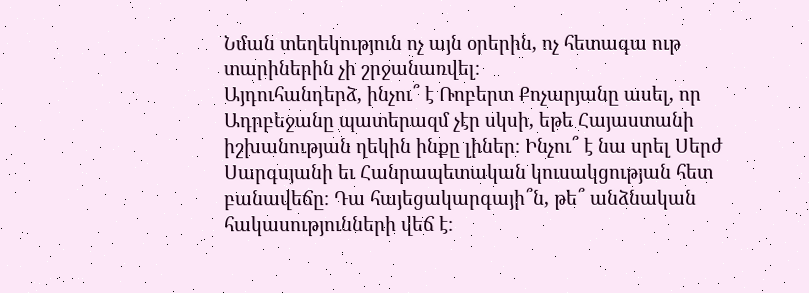Նման տեղեկություն ոչ այն օրերին, ոչ հետագա ութ տարիներին չի շրջանառվել։
Այդուհանդերձ, ինչու՞ է Ռոբերտ Քոչարյանը ասել, որ Ադրբեջանը պատերազմ չէր սկսի, եթե Հայաստանի իշխանության ղեկին ինքը լիներ։ Ինչու՞ է նա սրել Սերժ Սարգսյանի եւ Հանրապետական կուսակցության հետ բանավեճը։ Դա հայեցակարգայի՞ն, թե՞ անձնական հակասությունների վեճ է։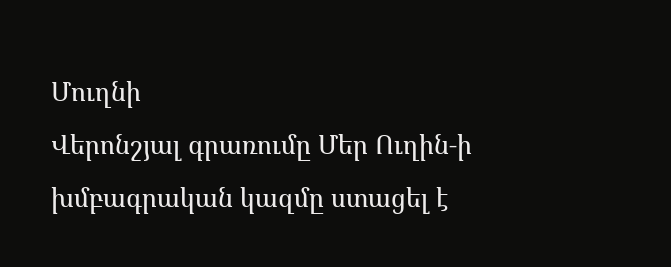Մուղնի
Վերոնշյալ գրառումը Մեր Ուղին‑ի խմբագրական կազմը ստացել է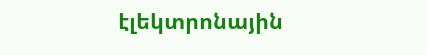էլեկտրոնային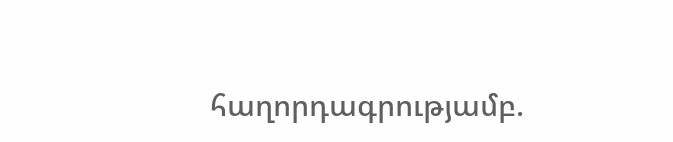հաղորդագրությամբ.